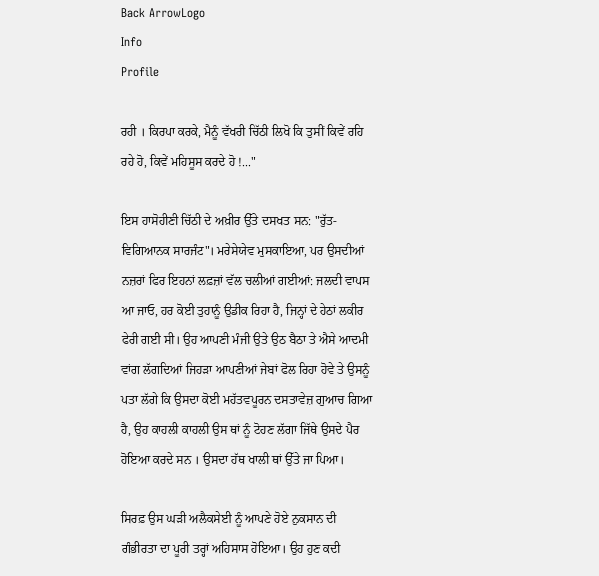Back ArrowLogo
Info
Profile

ਰਹੀ । ਕਿਰਪਾ ਕਰਕੇ, ਮੈਨੂੰ ਵੱਖਰੀ ਚਿੱਠੀ ਲਿਖੋ ਕਿ ਤੁਸੀਂ ਕਿਵੇਂ ਰਹਿ ਰਹੇ ਹੋ, ਕਿਵੇਂ ਮਹਿਸੂਸ ਕਰਦੇ ਹੋ !..."

ਇਸ ਹਾਸੋਹੀਣੀ ਚਿੱਠੀ ਦੇ ਅਖ਼ੀਰ ਉੱਤੇ ਦਸਖਤ ਸਨ: "ਰੁੱਤ-ਵਿਗਿਆਨਕ ਸਾਰਜੰਟ"। ਮਰੇਸੇਯੇਵ ਮੁਸਕਾਇਆ, ਪਰ ਉਸਦੀਆਂ ਨਜ਼ਰਾਂ ਫਿਰ ਇਹਨਾਂ ਲਫ਼ਜ਼ਾਂ ਵੱਲ ਚਲੀਆਂ ਗਈਆਂ: ਜਲਦੀ ਵਾਪਸ ਆ ਜਾਓ, ਹਰ ਕੋਈ ਤੁਹਾਨੂੰ ਉਡੀਕ ਰਿਹਾ ਹੈ, ਜਿਨ੍ਹਾਂ ਦੇ ਹੇਠਾਂ ਲਕੀਰ ਫੇਰੀ ਗਈ ਸੀ। ਉਹ ਆਪਣੀ ਮੰਜੀ ਉਤੇ ਉਠ ਬੈਠਾ ਤੇ ਐਸੇ ਆਦਮੀ ਵਾਂਗ ਲੱਗਦਿਆਂ ਜਿਹੜਾ ਆਪਣੀਆਂ ਜੇਬਾਂ ਫੋਲ ਰਿਹਾ ਹੋਵੇ ਤੇ ਉਸਨੂੰ ਪਤਾ ਲੱਗੇ ਕਿ ਉਸਦਾ ਕੋਈ ਮਹੱਤਵਪੂਰਨ ਦਸਤਾਵੇਜ਼ ਗੁਆਚ ਗਿਆ ਹੈ, ਉਹ ਕਾਹਲੀ ਕਾਹਲੀ ਉਸ ਥਾਂ ਨੂੰ ਟੋਹਣ ਲੱਗਾ ਜਿੱਥੇ ਉਸਦੇ ਪੈਰ ਹੋਇਆ ਕਰਦੇ ਸਨ । ਉਸਦਾ ਹੱਥ ਖਾਲੀ ਥਾਂ ਉੱਤੇ ਜਾ ਪਿਆ।

ਸਿਰਫ਼ ਉਸ ਘੜੀ ਅਲੈਕਸੇਈ ਨੂੰ ਆਪਣੇ ਹੋਏ ਨੁਕਸਾਨ ਦੀ ਗੰਭੀਰਤਾ ਦਾ ਪੂਰੀ ਤਰ੍ਹਾਂ ਅਹਿਸਾਸ ਹੋਇਆ। ਉਹ ਹੁਣ ਕਦੀ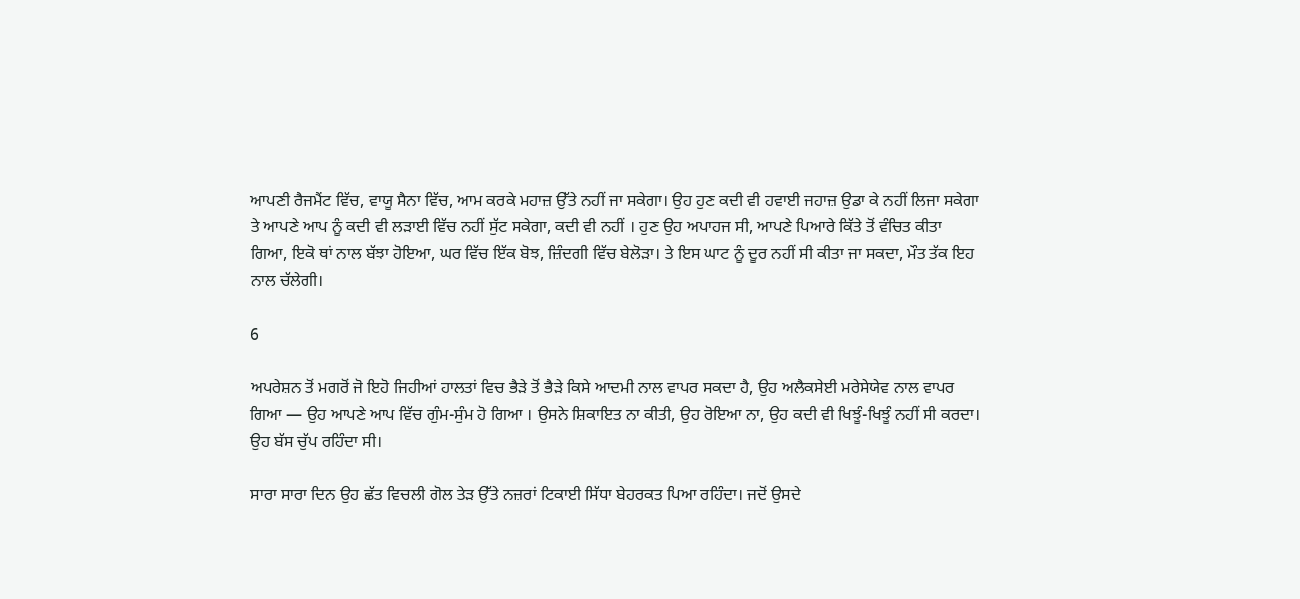ਆਪਣੀ ਰੈਜਮੈਂਟ ਵਿੱਚ, ਵਾਯੂ ਸੈਨਾ ਵਿੱਚ, ਆਮ ਕਰਕੇ ਮਹਾਜ਼ ਉੱਤੇ ਨਹੀਂ ਜਾ ਸਕੇਗਾ। ਉਹ ਹੁਣ ਕਦੀ ਵੀ ਹਵਾਈ ਜਹਾਜ਼ ਉਡਾ ਕੇ ਨਹੀਂ ਲਿਜਾ ਸਕੇਗਾ ਤੇ ਆਪਣੇ ਆਪ ਨੂੰ ਕਦੀ ਵੀ ਲੜਾਈ ਵਿੱਚ ਨਹੀਂ ਸੁੱਟ ਸਕੇਗਾ, ਕਦੀ ਵੀ ਨਹੀਂ । ਹੁਣ ਉਹ ਅਪਾਹਜ ਸੀ, ਆਪਣੇ ਪਿਆਰੇ ਕਿੱਤੇ ਤੋਂ ਵੰਚਿਤ ਕੀਤਾ ਗਿਆ, ਇਕੋ ਥਾਂ ਨਾਲ ਬੱਝਾ ਹੋਇਆ, ਘਰ ਵਿੱਚ ਇੱਕ ਬੋਝ, ਜ਼ਿੰਦਗੀ ਵਿੱਚ ਬੇਲੋੜਾ। ਤੇ ਇਸ ਘਾਟ ਨੂੰ ਦੂਰ ਨਹੀਂ ਸੀ ਕੀਤਾ ਜਾ ਸਕਦਾ, ਮੌਤ ਤੱਕ ਇਹ ਨਾਲ ਚੱਲੇਗੀ।

6

ਅਪਰੇਸ਼ਨ ਤੋਂ ਮਗਰੋਂ ਜੋ ਇਹੋ ਜਿਹੀਆਂ ਹਾਲਤਾਂ ਵਿਚ ਭੈੜੇ ਤੋਂ ਭੈੜੇ ਕਿਸੇ ਆਦਮੀ ਨਾਲ ਵਾਪਰ ਸਕਦਾ ਹੈ, ਉਹ ਅਲੈਕਸੇਈ ਮਰੇਸੇਯੇਵ ਨਾਲ ਵਾਪਰ ਗਿਆ — ਉਹ ਆਪਣੇ ਆਪ ਵਿੱਚ ਗੁੰਮ-ਸੁੰਮ ਹੋ ਗਿਆ । ਉਸਨੇ ਸ਼ਿਕਾਇਤ ਨਾ ਕੀਤੀ, ਉਹ ਰੋਇਆ ਨਾ, ਉਹ ਕਦੀ ਵੀ ਖਿਝੂੰ-ਖਿਝੂੰ ਨਹੀਂ ਸੀ ਕਰਦਾ। ਉਹ ਬੱਸ ਚੁੱਪ ਰਹਿੰਦਾ ਸੀ।

ਸਾਰਾ ਸਾਰਾ ਦਿਨ ਉਹ ਛੱਤ ਵਿਚਲੀ ਗੋਲ ਤੇੜ ਉੱਤੇ ਨਜ਼ਰਾਂ ਟਿਕਾਈ ਸਿੱਧਾ ਬੇਹਰਕਤ ਪਿਆ ਰਹਿੰਦਾ। ਜਦੋਂ ਉਸਦੇ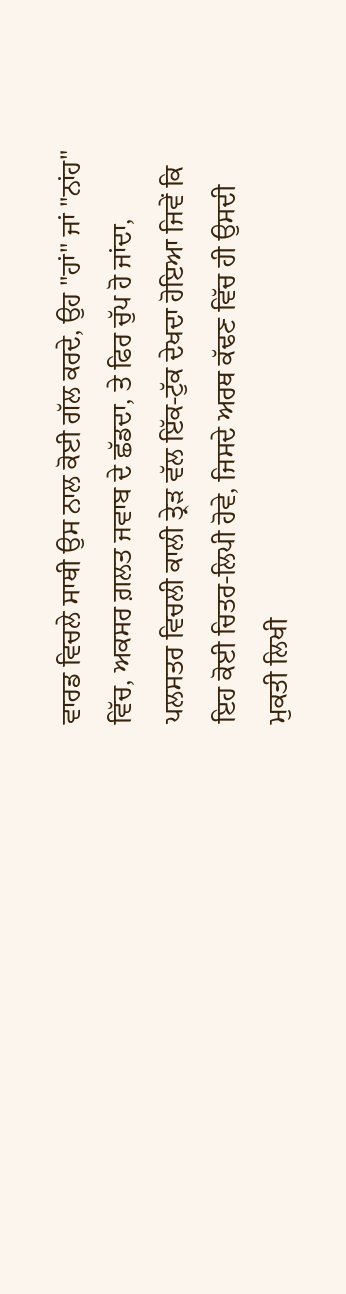ਵਾਰਡ ਵਿਚਲੇ ਸਾਥੀ ਉਸ ਨਾਲ ਕੋਈ ਗੱਲ ਕਰਦੇ, ਉਹ "ਹਾਂ" ਜਾਂ "ਨਾਂਹ" ਵਿੱਚ, ਅਕਸਰ ਗ਼ਲਤ ਜਵਾਬ ਦੇ ਛੱਡਦਾ, ਤੇ ਫਿਰ ਚੁੱਪ ਹੋ ਜਾਂਦਾ, ਪਲਸਤਰ ਵਿਚਲੀ ਕਾਲੀ ਤ੍ਰੇੜ ਵੱਲ ਇੱਕ-ਟੁੱਕ ਦੇਖਦਾ ਹੋਇਆ ਜਿਵੇਂ ਕਿ ਇਹ ਕੋਈ ਚਿਤਰ-ਲਿਪੀ ਹੋਵੇ, ਜਿਸਦੇ ਅਰਥ ਕੱਢਣ ਵਿੱਚ ਹੀ ਉਸਦੀ ਮੁਕਤੀ ਲਿਖੀ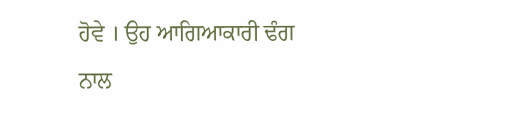ਹੋਵੇ । ਉਹ ਆਗਿਆਕਾਰੀ ਢੰਗ ਨਾਲ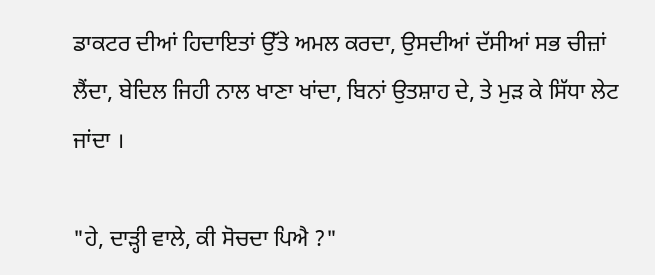ਡਾਕਟਰ ਦੀਆਂ ਹਿਦਾਇਤਾਂ ਉੱਤੇ ਅਮਲ ਕਰਦਾ, ਉਸਦੀਆਂ ਦੱਸੀਆਂ ਸਭ ਚੀਜ਼ਾਂ ਲੈਂਦਾ, ਬੇਦਿਲ ਜਿਹੀ ਨਾਲ ਖਾਣਾ ਖਾਂਦਾ, ਬਿਨਾਂ ਉਤਸ਼ਾਹ ਦੇ, ਤੇ ਮੁੜ ਕੇ ਸਿੱਧਾ ਲੇਟ ਜਾਂਦਾ ।

"ਹੇ, ਦਾੜ੍ਹੀ ਵਾਲੇ, ਕੀ ਸੋਚਦਾ ਪਿਐ ?"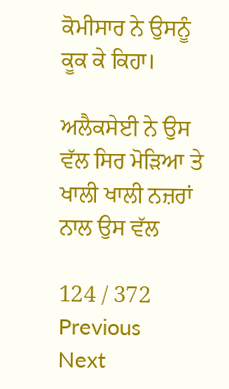ਕੋਮੀਸਾਰ ਨੇ ਉਸਨੂੰ ਕੂਕ ਕੇ ਕਿਹਾ।

ਅਲੈਕਸੇਈ ਨੇ ਉਸ ਵੱਲ ਸਿਰ ਮੋੜਿਆ ਤੇ ਖਾਲੀ ਖਾਲੀ ਨਜ਼ਰਾਂ ਨਾਲ ਉਸ ਵੱਲ

124 / 372
Previous
Next